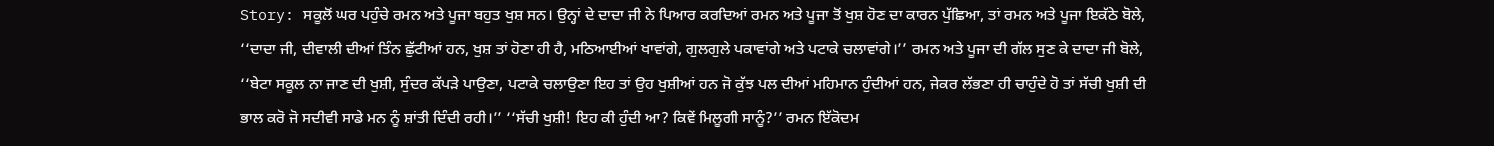Story: ਸਕੂਲੋਂ ਘਰ ਪਹੁੰਚੇ ਰਮਨ ਅਤੇ ਪੂਜਾ ਬਹੁਤ ਖੁਸ਼ ਸਨ। ਉਨ੍ਹਾਂ ਦੇ ਦਾਦਾ ਜੀ ਨੇ ਪਿਆਰ ਕਰਦਿਆਂ ਰਮਨ ਅਤੇ ਪੂਜਾ ਤੋਂ ਖੁਸ਼ ਹੋਣ ਦਾ ਕਾਰਨ ਪੁੱਛਿਆ, ਤਾਂ ਰਮਨ ਅਤੇ ਪੂਜਾ ਇਕੱਠੇ ਬੋਲੇ, ‘‘ਦਾਦਾ ਜੀ, ਦੀਵਾਲੀ ਦੀਆਂ ਤਿੰਨ ਛੁੱਟੀਆਂ ਹਨ, ਖੁਸ਼ ਤਾਂ ਹੋਣਾ ਹੀ ਹੈ, ਮਠਿਆਈਆਂ ਖਾਵਾਂਗੇ, ਗੁਲਗੁਲੇ ਪਕਾਵਾਂਗੇ ਅਤੇ ਪਟਾਕੇ ਚਲਾਵਾਂਗੇ।’’ ਰਮਨ ਅਤੇ ਪੂਜਾ ਦੀ ਗੱਲ ਸੁਣ ਕੇ ਦਾਦਾ ਜੀ ਬੋਲੇ, ‘‘ਬੇਟਾ ਸਕੂਲ ਨਾ ਜਾਣ ਦੀ ਖੁਸ਼ੀ, ਸੁੰਦਰ ਕੱਪੜੇ ਪਾਉਣਾ, ਪਟਾਕੇ ਚਲਾਉਣਾ ਇਹ ਤਾਂ ਉਹ ਖੁਸ਼ੀਆਂ ਹਨ ਜੋ ਕੁੱਝ ਪਲ ਦੀਆਂ ਮਹਿਮਾਨ ਹੁੰਦੀਆਂ ਹਨ, ਜੇਕਰ ਲੱਭਣਾ ਹੀ ਚਾਹੁੰਦੇ ਹੋ ਤਾਂ ਸੱਚੀ ਖੁਸ਼ੀ ਦੀ ਭਾਲ ਕਰੋ ਜੋ ਸਦੀਵੀ ਸਾਡੇ ਮਨ ਨੂੰ ਸ਼ਾਂਤੀ ਦਿੰਦੀ ਰਹੀ।’’ ‘‘ਸੱਚੀ ਖੁਸ਼ੀ! ਇਹ ਕੀ ਹੁੰਦੀ ਆ? ਕਿਵੇਂ ਮਿਲੂਗੀ ਸਾਨੂੰ?’’ ਰਮਨ ਇੱਕੋਦਮ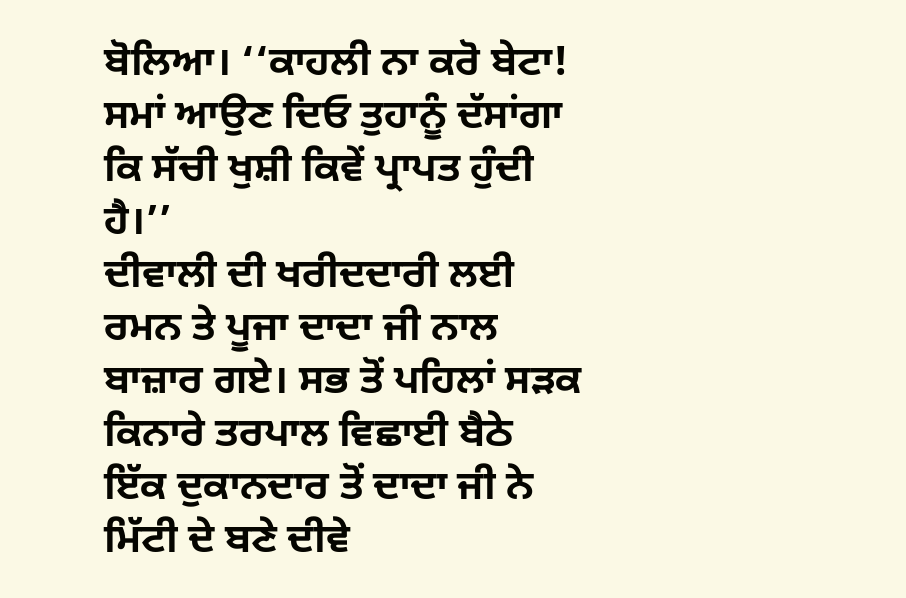ਬੋਲਿਆ। ‘‘ਕਾਹਲੀ ਨਾ ਕਰੋ ਬੇਟਾ! ਸਮਾਂ ਆਉਣ ਦਿਓ ਤੁਹਾਨੂੰ ਦੱਸਾਂਗਾ ਕਿ ਸੱਚੀ ਖੁਸ਼ੀ ਕਿਵੇਂ ਪ੍ਰਾਪਤ ਹੁੰਦੀ ਹੈ।’’
ਦੀਵਾਲੀ ਦੀ ਖਰੀਦਦਾਰੀ ਲਈ ਰਮਨ ਤੇ ਪੂਜਾ ਦਾਦਾ ਜੀ ਨਾਲ ਬਾਜ਼ਾਰ ਗਏ। ਸਭ ਤੋਂ ਪਹਿਲਾਂ ਸੜਕ ਕਿਨਾਰੇ ਤਰਪਾਲ ਵਿਛਾਈ ਬੈਠੇ ਇੱਕ ਦੁਕਾਨਦਾਰ ਤੋਂ ਦਾਦਾ ਜੀ ਨੇ ਮਿੱਟੀ ਦੇ ਬਣੇ ਦੀਵੇ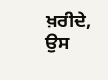ਖ਼ਰੀਦੇ, ਉਸ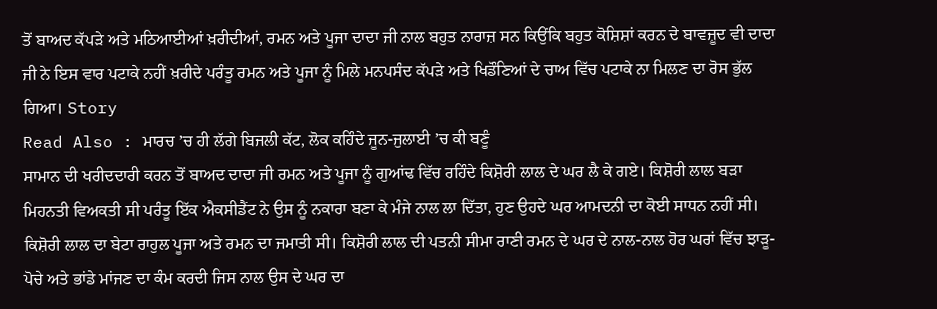ਤੋਂ ਬਾਅਦ ਕੱਪੜੇ ਅਤੇ ਮਠਿਆਈਆਂ ਖ਼ਰੀਦੀਆਂ, ਰਮਨ ਅਤੇ ਪੂਜਾ ਦਾਦਾ ਜੀ ਨਾਲ ਬਹੁਤ ਨਾਰਾਜ਼ ਸਨ ਕਿਉਂਕਿ ਬਹੁਤ ਕੋਸ਼ਿਸ਼ਾਂ ਕਰਨ ਦੇ ਬਾਵਜ਼ੂਦ ਵੀ ਦਾਦਾ ਜੀ ਨੇ ਇਸ ਵਾਰ ਪਟਾਕੇ ਨਹੀਂ ਖ਼ਰੀਦੇ ਪਰੰਤੂ ਰਮਨ ਅਤੇ ਪੂਜਾ ਨੂੰ ਮਿਲੇ ਮਨਪਸੰਦ ਕੱਪੜੇ ਅਤੇ ਖਿਡੌਣਿਆਂ ਦੇ ਚਾਅ ਵਿੱਚ ਪਟਾਕੇ ਨਾ ਮਿਲਣ ਦਾ ਰੋਸ ਭੁੱਲ ਗਿਆ। Story
Read Also : ਮਾਰਚ ’ਚ ਹੀ ਲੱਗੇ ਬਿਜਲੀ ਕੱਟ, ਲੋਕ ਕਹਿੰਦੇ ਜੂਨ-ਜੁਲਾਈ ’ਚ ਕੀ ਬਣੂੰ
ਸਾਮਾਨ ਦੀ ਖਰੀਦਦਾਰੀ ਕਰਨ ਤੋਂ ਬਾਅਦ ਦਾਦਾ ਜੀ ਰਮਨ ਅਤੇ ਪੂਜਾ ਨੂੰ ਗੁਆਂਢ ਵਿੱਚ ਰਹਿੰਦੇ ਕਿਸ਼ੋਰੀ ਲਾਲ ਦੇ ਘਰ ਲੈ ਕੇ ਗਏ। ਕਿਸ਼ੋਰੀ ਲਾਲ ਬੜਾ ਮਿਹਨਤੀ ਵਿਅਕਤੀ ਸੀ ਪਰੰਤੂ ਇੱਕ ਐਕਸੀਡੈਂਟ ਨੇ ਉਸ ਨੂੰ ਨਕਾਰਾ ਬਣਾ ਕੇ ਮੰਜੇ ਨਾਲ ਲਾ ਦਿੱਤਾ, ਹੁਣ ਉਹਦੇ ਘਰ ਆਮਦਨੀ ਦਾ ਕੋਈ ਸਾਧਨ ਨਹੀਂ ਸੀ। ਕਿਸ਼ੋਰੀ ਲਾਲ ਦਾ ਬੇਟਾ ਰਾਹੁਲ ਪੂਜਾ ਅਤੇ ਰਮਨ ਦਾ ਜਮਾਤੀ ਸੀ। ਕਿਸ਼ੋਰੀ ਲਾਲ ਦੀ ਪਤਨੀ ਸੀਮਾ ਰਾਣੀ ਰਮਨ ਦੇ ਘਰ ਦੇ ਨਾਲ-ਨਾਲ ਹੋਰ ਘਰਾਂ ਵਿੱਚ ਝਾੜੂ-ਪੋਚੇ ਅਤੇ ਭਾਂਡੇ ਮਾਂਜਣ ਦਾ ਕੰਮ ਕਰਦੀ ਜਿਸ ਨਾਲ ਉਸ ਦੇ ਘਰ ਦਾ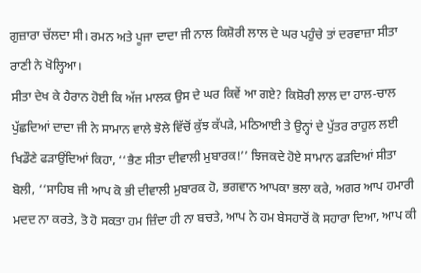ਗੁਜ਼ਾਰਾ ਚੱਲਦਾ ਸੀ। ਰਮਨ ਅਤੇ ਪੂਜਾ ਦਾਦਾ ਜੀ ਨਾਲ ਕਿਸ਼ੋਰੀ ਲਾਲ ਦੇ ਘਰ ਪਹੁੰਚੇ ਤਾਂ ਦਰਵਾਜ਼ਾ ਸੀਤਾ ਰਾਣੀ ਨੇ ਖੋਲ੍ਹਿਆ।
ਸੀਤਾ ਦੇਖ ਕੇ ਹੈਰਾਨ ਹੋਈ ਕਿ ਅੱਜ ਮਾਲਕ ਉਸ ਦੇ ਘਰ ਕਿਵੇਂ ਆ ਗਏ? ਕਿਸ਼ੋਰੀ ਲਾਲ ਦਾ ਹਾਲ-ਚਾਲ ਪੁੱਛਦਿਆਂ ਦਾਦਾ ਜੀ ਨੇ ਸਾਮਾਨ ਵਾਲੇ ਝੋਲੇ ਵਿੱਚੋਂ ਕੁੱਝ ਕੱਪੜੇ, ਮਠਿਆਈ ਤੇ ਉਨ੍ਹਾਂ ਦੇ ਪੁੱਤਰ ਰਾਹੁਲ ਲਈ ਖਿਡੌਣੇ ਫੜਾਉਂਦਿਆਂ ਕਿਹਾ, ‘‘ਭੈਣ ਸੀਤਾ ਦੀਵਾਲੀ ਮੁਬਾਰਕ!’’ ਝਿਜਕਦੇ ਹੋਏ ਸਾਮਾਨ ਫੜਦਿਆਂ ਸੀਤਾ ਬੋਲੀ, ‘‘ਸਾਹਿਬ ਜੀ ਆਪ ਕੋ ਭੀ ਦੀਵਾਲੀ ਮੁਬਾਰਕ ਹੋ, ਭਗਵਾਨ ਆਪਕਾ ਭਲਾ ਕਰੇ, ਅਗਰ ਆਪ ਹਮਾਰੀ ਮਦਦ ਨਾ ਕਰਤੇ, ਤੋ ਹੋ ਸਕਤਾ ਹਮ ਜ਼ਿੰਦਾ ਹੀ ਨਾ ਬਚਤੇ, ਆਪ ਨੇ ਹਮ ਬੇਸਹਾਰੋਂ ਕੋ ਸਹਾਰਾ ਦਿਆ, ਆਪ ਕੀ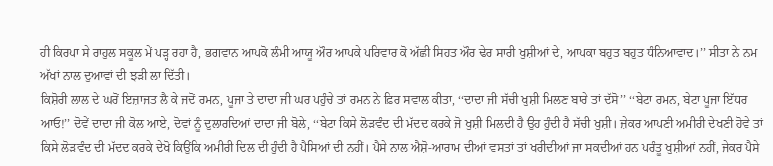ਹੀ ਕਿਰਪਾ ਸੇ ਰਾਹੁਲ ਸਕੂਲ ਮੇਂ ਪੜ੍ਹ ਰਹਾ ਹੈ, ਭਗਵਾਨ ਆਪਕੋ ਲੰਮੀ ਆਯੂ ਔਰ ਆਪਕੇ ਪਰਿਵਾਰ ਕੋ ਅੱਛੀ ਸਿਹਤ ਔਰ ਢੇਰ ਸਾਰੀ ਖੁਸ਼ੀਆਂ ਦੇ, ਆਪਕਾ ਬਹੁਤ ਬਹੁਤ ਧੰਨਿਆਵਾਦ।’’ ਸੀਤਾ ਨੇ ਨਮ ਅੱਖਾਂ ਨਾਲ ਦੁਆਵਾਂ ਦੀ ਝੜੀ ਲਾ ਦਿੱਤੀ।
ਕਿਸ਼ੋਰੀ ਲਾਲ ਦੇ ਘਰੋਂ ਇਜ਼ਾਜਤ ਲੈ ਕੇ ਜਦੋਂ ਰਮਨ, ਪੂਜਾ ਤੇ ਦਾਦਾ ਜੀ ਘਰ ਪਹੁੰਚੇ ਤਾਂ ਰਮਨ ਨੇ ਫ਼ਿਰ ਸਵਾਲ ਕੀਤਾ, ‘‘ਦਾਦਾ ਜੀ ਸੱਚੀ ਖੁਸ਼ੀ ਮਿਲਣ ਬਾਰੇ ਤਾਂ ਦੱਸੋ’’ ‘‘ਬੇਟਾ ਰਮਨ, ਬੇਟਾ ਪੂਜਾ ਇੱਧਰ ਆਓ!’’ ਦੋਵੇਂ ਦਾਦਾ ਜੀ ਕੋਲ ਆਏ, ਦੋਵਾਂ ਨੂੰ ਦੁਲਾਰਦਿਆਂ ਦਾਦਾ ਜੀ ਬੋਲੇ, ‘‘ਬੇਟਾ ਕਿਸੇ ਲੋੜਵੰਦ ਦੀ ਮੱਦਦ ਕਰਕੇ ਜੋ ਖੁਸ਼ੀ ਮਿਲਦੀ ਹੈ ਉਹ ਹੁੰਦੀ ਹੈ ਸੱਚੀ ਖੁਸ਼ੀ। ਜ਼ੇਕਰ ਆਪਣੀ ਅਮੀਰੀ ਦੇਖਣੀ ਹੋਵੇ ਤਾਂ ਕਿਸੇ ਲੋੜਵੰਦ ਦੀ ਮੱਦਦ ਕਰਕੇ ਦੇਖੋ ਕਿਉਂਕਿ ਅਮੀਰੀ ਦਿਲ ਦੀ ਹੁੰਦੀ ਹੈ ਪੈਸਿਆਂ ਦੀ ਨਹੀਂ। ਪੈਸੇ ਨਾਲ ਐਸ਼ੋ-ਆਰਾਮ ਦੀਆਂ ਵਸਤਾਂ ਤਾਂ ਖਰੀਦੀਆਂ ਜਾ ਸਕਦੀਆਂ ਹਨ ਪਰੰਤੂ ਖੁਸ਼ੀਆਂ ਨਹੀਂ, ਜੇਕਰ ਪੈਸੇ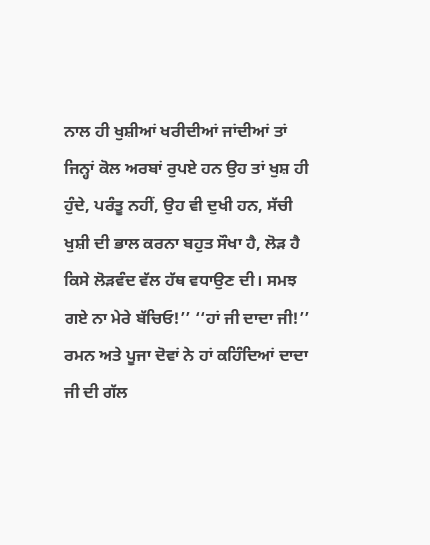ਨਾਲ ਹੀ ਖੁਸ਼ੀਆਂ ਖਰੀਦੀਆਂ ਜਾਂਦੀਆਂ ਤਾਂ ਜਿਨ੍ਹਾਂ ਕੋਲ ਅਰਬਾਂ ਰੁਪਏ ਹਨ ਉਹ ਤਾਂ ਖੁਸ਼ ਹੀ ਹੁੰਦੇ, ਪਰੰਤੂ ਨਹੀਂ, ਉਹ ਵੀ ਦੁਖੀ ਹਨ, ਸੱਚੀ ਖੁਸ਼ੀ ਦੀ ਭਾਲ ਕਰਨਾ ਬਹੁਤ ਸੌਖਾ ਹੈ, ਲੋੜ ਹੈ ਕਿਸੇ ਲੋੜਵੰਦ ਵੱਲ ਹੱਥ ਵਧਾਉਣ ਦੀ। ਸਮਝ ਗਏ ਨਾ ਮੇਰੇ ਬੱਚਿਓ!’’ ‘‘ਹਾਂ ਜੀ ਦਾਦਾ ਜੀ!’’ ਰਮਨ ਅਤੇ ਪੂਜਾ ਦੋਵਾਂ ਨੇ ਹਾਂ ਕਹਿੰਦਿਆਂ ਦਾਦਾ ਜੀ ਦੀ ਗੱਲ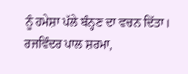ਨੂੰ ਹਮੇਸ਼ਾ ਪੱਲੇ ਬੰਨ੍ਹਣ ਦਾ ਵਚਨ ਦਿੱਤਾ।
ਰਜਵਿੰਦਰ ਪਾਲ ਸ਼ਰਮਾ,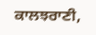ਕਾਲਝਰਾਣੀ,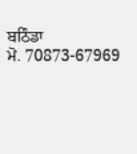ਬਠਿੰਡਾ
ਮੋ. 70873-67969